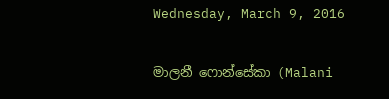Wednesday, March 9, 2016

මාලනී ෆොන්සේකා (Malani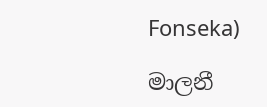Fonseka)

මාලනී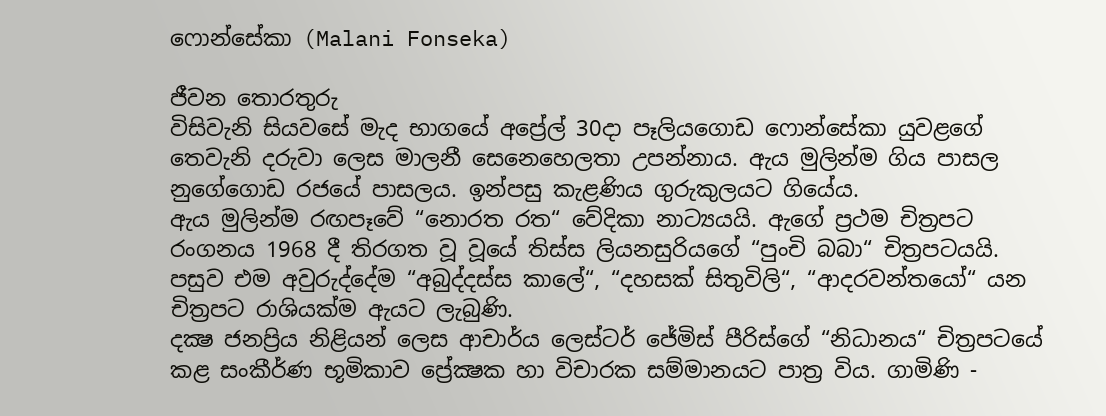ෆොන්සේකා (Malani Fonseka)

ජීවන තොරතුරු
විසිවැනි සියවසේ මැද භාගයේ අප්‍රේල් 30දා පෑලියගොඩ ෆොන්සේකා යුවළගේ තෙවැනි දරුවා ලෙස මාලනී සෙනෙහෙලතා උපන්නාය. ඇය මුලින්ම ගිය පාසල නුගේගොඩ රජයේ පාසලය. ඉන්පසු කැළණිය ගුරුකුලයට ගියේය.
ඇය මුලින්ම රඟපෑවේ “නොරත රත“ වේදිකා නාට්‍යයයි. ඇගේ ප්‍රථම චිත්‍රපට රංගනය 1968 දී තිරගත වූ වූයේ තිස්ස ලියනසුරියගේ “පුංචි බබා“ චිත්‍රපටයයි. පසුව එම අවුරුද්දේම “අබුද්දස්ස කාලේ“, “දහසක් සිතුවිලි“, “ආදරවන්තයෝ“ යන චිත්‍රපට රාශියක්ම ඇයට ලැබුණි.
දක්‍ෂ ජනප්‍රිය නිළියන් ලෙස ආචාර්ය ලෙස්ටර් ජේමිස් පීරිස්ගේ “නිධානය“ චිත්‍රපටයේ කළ සංකීර්ණ භූමිකාව ප්‍රේක්‍ෂක හා විචාරක සම්මානයට පාත්‍ර විය. ගාමිණි -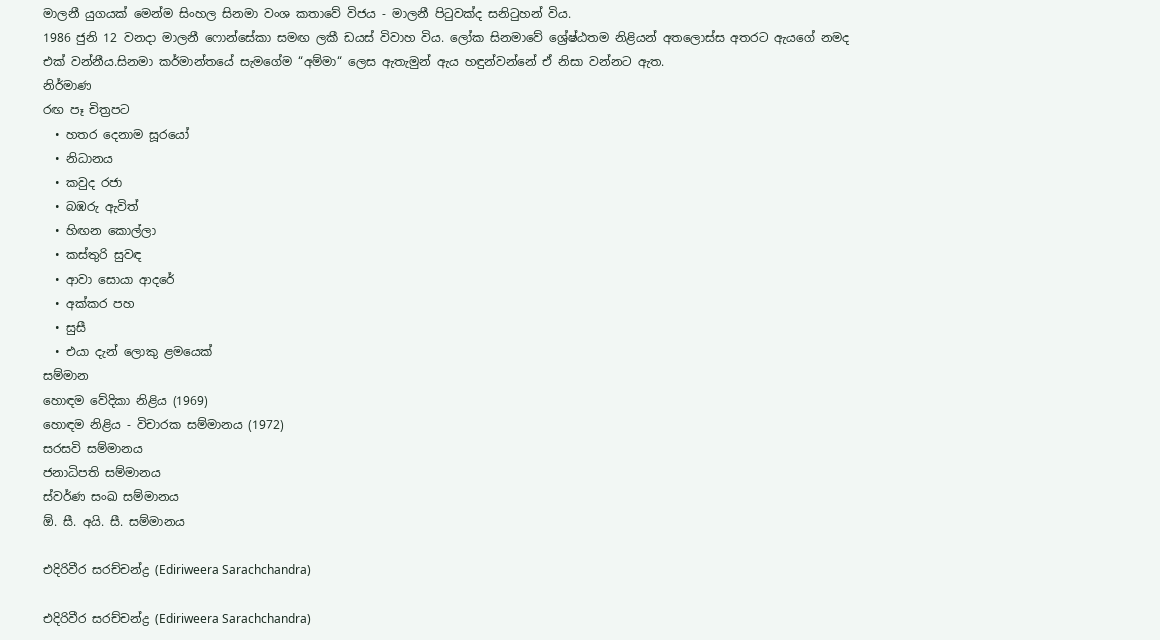මාලනී යුගයක් මෙන්ම සිංහල සිනමා වංශ කතාවේ විජය - මාලනී පිටුවක්ද සනිටුහන් විය.
1986 ජුනි 12 වනදා මාලනී ෆොන්සේකා සමඟ ලකී ඩයස් විවාහ විය. ලෝක සිනමාවේ ශ්‍රේෂ්ඨතම නිළියන් අතලොස්ස අතරට ඇයගේ නමද එක් වන්නීය.සිනමා කර්මාන්තයේ සැමගේම “අම්මා“ ලෙස ඇතැමුන් ඇය හඳුන්වන්නේ ඒ නිසා වන්නට ඇත.
නිර්මාණ
රඟ පෑ චිත්‍රපට
  • හතර දෙනාම සූරයෝ
  • නිධානය
  • කවුද රජා
  • බඹරු ඇවිත්
  • හිඟන කොල්ලා
  • කස්තුරි සුවඳ
  • ආවා සොයා ආදරේ
  • අක්කර පහ
  • සුසී
  • එයා දැන් ලොකු ළමයෙක්
සම්මාන
හොඳම වේදිකා නිළිය (1969)
හොඳම නිළිය - විචාරක සම්මානය (1972)
සරසවි සම්මානය
ජනාධිපති සම්මානය
ස්වර්ණ සංඛ සම්මානය
ඕ. සී. අයි. සී. සම්මානය

එදිරිවීර සරච්චන්ද්‍ර (Ediriweera Sarachchandra)

එදිරිවීර සරච්චන්ද්‍ර (Ediriweera Sarachchandra)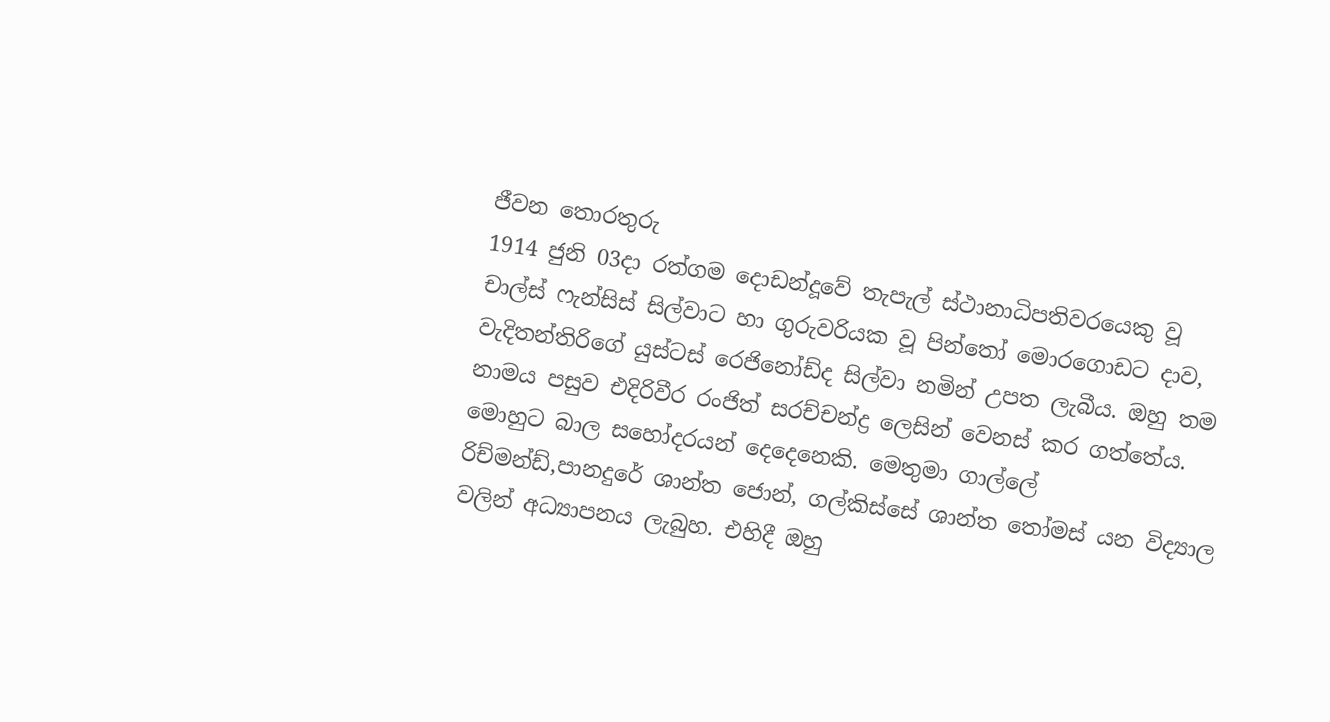ජීවන තොරතුරු
1914 ජුනි 03දා රත්ගම දොඩන්දූවේ තැපැල් ස්ථානාධිපතිවරයෙකු වූ චාල්ස් ෆැන්සිස් සිල්වාට හා ගුරුවරියක වූ පින්තෝ මොරගොඩට දාව, වැදිතන්තිරිගේ යුස්ටස් රෙජිනෝඩ්ද සිල්වා නමින් උපත ලැබීය. ඔහු තම නාමය පසුව එදිරිවීර රංජිත් සරච්චන්ද්‍ර ලෙසින් වෙනස් කර ගත්තේය. මොහුට බාල සහෝදරයන් දෙදෙනෙකි. මෙතුමා ගාල්ලේ රිච්මන්ඩ්,පානදුරේ ශාන්ත ජොන්, ගල්කිස්සේ ශාන්ත තෝමස් යන විද්‍යාල වලින් අධ්‍යාපනය ලැබුහ. එහිදී ඔහු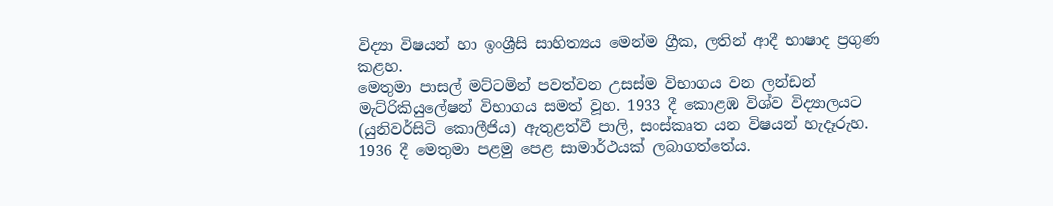විද්‍යා විෂයන් හා ඉංශ්‍රීසි සාහිත්‍යය මෙන්ම ග්‍රීක, ලතින් ආදී භාෂාද ප්‍රගුණ කළහ.
මෙතුමා පාසල් මට්ටමින් පවත්වන උසස්ම විභාගය වන ලන්ඩන් මැට්රිකියුලේෂන් විභාගය සමත් වූහ. 1933 දී කොළඹ විශ්ව විද්‍යාලයට (යුනිවර්සිටි කොලීජිය) ඇතුළත්වී පාලි, සංස්කෘත යන විෂයන් හැදෑරුහ. 1936 දී මෙතුමා පළමු පෙළ සාමාර්ථයක් ලබාගත්තේය.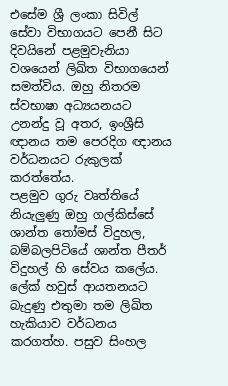එසේම ශ්‍රී ලංකා සිවිල් සේවා විභාගයට පෙනී සිට දිවයිනේ පළමුවැනියා වශයෙන් ලිඛිත විභාගයෙන් සමත්විය. ඔහු නිතරම ස්වභාෂා අධ්‍යයනයට උනන්දු වූ අතර, ඉංශ්‍රීසි ඥානය තම පෙරදිග ඥානය වර්ධනයට රුකුලක් කරත්තේය.
පළමුව ගුරු වෘත්තියේ නියැලුණු ඔහු ගල්කිස්සේ ශාන්ත තෝමස් විදුහල, බම්බලපිටියේ ශාන්ත පීතර් විදුහල් හි සේවය කලේය. ලේක් හවුස් ආයතනයට බැදුණු එතුමා තම ලිඛිත හැකියාව වර්ධනය කරගත්හ. පසුව සිංහල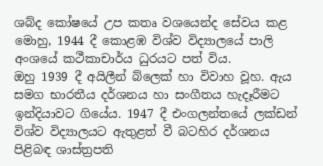ශබ්ද කෝෂයේ උප කතෘ වශයෙන්ද සේවය කළ මොහු, 1944 දී කොළඹ විශ්ව විද්‍යාලයේ පාලි අංශයේ කථීකාචාර්ය ධුරයට පත් විය.
ඔහු 1939 දී අයිලීන් බ්ලෙක් හා විවාහ වූහ. ඇය සමග භාරතීය දර්ශනය හා සංගීතය හැදෑරීමට ඉන්දියාවට ගියේය. 1947 දී එංගලන්තයේ ලක්ඩන් විශ්ව විද්‍යාලයට ඇතුළත් වී බටහිර දර්ශනය පිළිබඳ ශාස්ත්‍රපති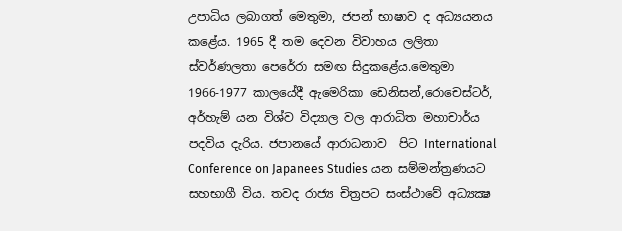උපාධිය ලබාගත් මෙතුමා, ජපන් භාෂාව ද අධ්‍යයනය කළේය. 1965 දී තම දෙවන විවාහය ලලිතා ස්වර්ණලතා පෙරේරා සමඟ සිදුකළේය.මෙතුමා 1966-1977 කාලයේදී ඇමෙරිකා ඩෙනිසන්,රොචෙස්ටර්, අර්හැම් යන විශ්ව විද්‍යාල වල ආරාධිත මහාචාර්ය පදවිය දැරිය. ජපානයේ ආරාධනාව  පිට International Conference on Japanees Studies යන සම්මන්ත්‍රණයට සහභාගී විය. තවද රාජ්‍ය චිත්‍රපට සංස්ථාවේ අධ්‍යක්‍ෂ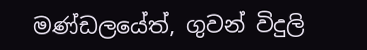මණ්ඩලයේත්, ගුවන් විදුලි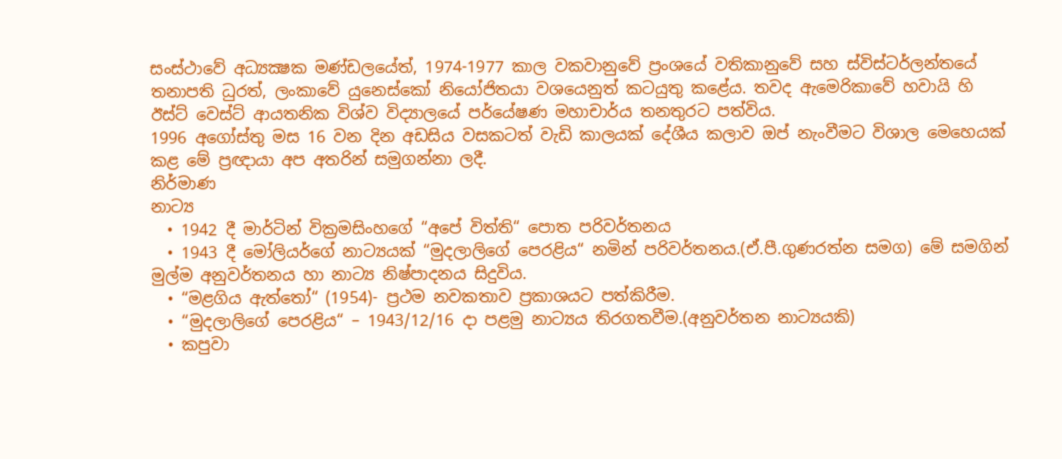සංස්ථාවේ අධ්‍යක්‍ෂක මණ්ඩලයේත්, 1974-1977 කාල වකවානුවේ ප්‍රංශයේ වතිකානුවේ සහ ස්විස්ටර්ලන්තයේ තනාපති ධුරත්, ලංකාවේ යුනෙස්කෝ නියෝජිතයා වශයෙනුත් කටයුතු කළේය. තවද ඇමෙරිකාවේ හවායි හි ඊස්ට් වෙස්ට් ආයතනික විශ්ව විද්‍යාලයේ පර්යේෂණ මහාචාර්ය තනතුරට පත්විය.
1996 අගෝස්තු මස 16 වන දින අඩසිය වසකටත් වැඩි කාලයක් දේශීය කලාව ඔප් නැංවීමට විශාල මෙහෙයක් කළ මේ ප්‍රඥායා අප අතරින් සමුගන්නා ලදී.
නිර්මාණ
නාට්‍ය
  • 1942 දී මාර්ටින් වික්‍රමසිංහගේ “අපේ විත්ති“ පොත පරිවර්තනය
  • 1943 දී මෝලියර්ගේ නාට්‍යයක් “මුදලාලිගේ පෙරළිය“ නමින් පරිවර්තනය.(ඒ.පී.ගුණරත්න සමග) මේ සමගින් මුල්ම අනුවර්තනය හා නාට්‍ය නිෂ්පාදනය සිදුවිය.
  • “මළගිය ඇත්තෝ“ (1954)- ප්‍රථම නවකතාව ප්‍රකාශයට පත්කිරීම.
  • “මුදලාලිගේ පෙරළිය“ – 1943/12/16 දා පළමු නාට්‍යය තිරගතවීම.(අනුවර්තන නාට්‍යයකි)
  • කපුවා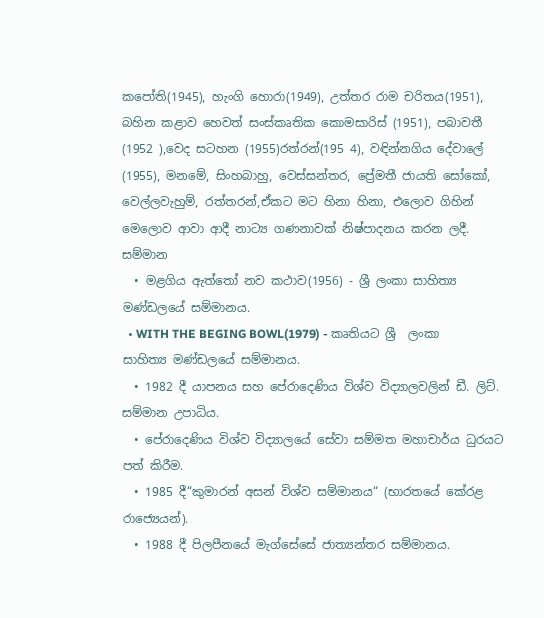කපෝති(1945), හැංගි හොරා(1949), උත්තර රාම චරිතය(1951), බහින කළාව හෙවත් සංස්කෘතික කොමසාරිස් (1951), පබාවතී (1952 ),වෙද සටහන (1955)රත්රන්(195 4), වඳින්නගිය දේවාලේ (1955), මනමේ, සිංහබාහු, වෙස්සන්තර, ප්‍රේමතී ජායති සෝකෝ, වෙල්ලවැහුම්, රත්තරන්,ඒකට මට හිනා හිනා, එලොව ගිහින් මෙලොව ආවා ආදී නාට්‍ය ගණනාවක් නිෂ්පාදනය කරන ලදී.
සම්මාන
  • මළගිය ඇත්තෝ නව කථාව(1956) - ශ්‍රී ලංකා සාහිත්‍ය මණ්ඩලයේ සම්මානය.
  • WITH THE BEGING BOWL(1979) - කෘතියට ශ්‍රී  ලංකා සාහිත්‍ය මණ්ඩලයේ සම්මානය.
  • 1982 දී යාපනය සහ පේරාදෙණිය විශ්ව විද්‍යාලවලින් ඩී. ලිට්. සම්මාන උපාධිය.
  • පේරාදෙණිය විශ්ව විද්‍යාලයේ සේවා සම්මත මහාචාර්ය ධුරයට පත් කිරීම.
  • 1985 දී“කුමාරන් අසන් විශ්ව සම්මානය“ (භාරතයේ කේරළ රාජ්‍යෙයන්).
  • 1988 දී පිලපීනයේ මැග්සේසේ ජාත්‍යන්තර සම්මානය.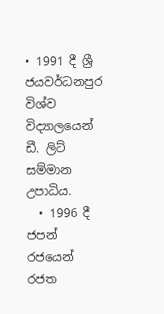• 1991 දී ශ්‍රී ජයවර්ධනපුර විශ්ව විද්‍යාලයෙන් ඩී. ලිට් සම්මාන උපාධිය.
  • 1996 දී ජපන් රජයෙන් රජත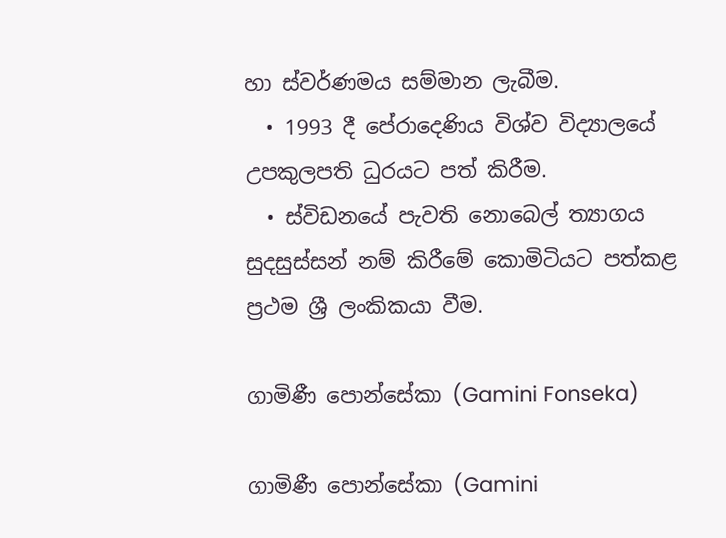හා ස්වර්ණමය සම්මාන ලැබීම.
  • 1993 දී පේරාදෙණිය විශ්ව විද්‍යාලයේ උපකුලපති ධුරයට පත් කිරීම.
  • ස්විඩනයේ පැවති නොබෙල් ත්‍යාගය සුදසුස්සන් නම් කිරීමේ කොමිටියට පත්කළ ප්‍රථම ශ්‍රී ලංකිකයා වීම.

ගාමිණී පොන්සේකා (Gamini Fonseka)

ගාමිණී පොන්සේකා (Gamini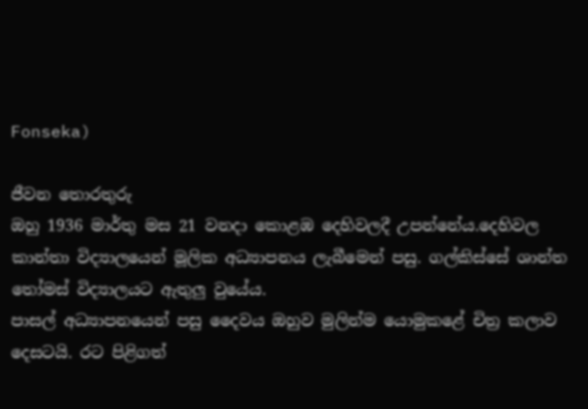Fonseka)

ජීවන තොරතුරු
ඔහු 1936 මාර්තු මස 21 වනදා කොළඹ දෙහිවලදී උපන්නේය.දෙහිවල කාන්තා විද්‍යාලයෙන් මූලික අධ්‍යාපනය ලැබීමෙන් පසු. ගල්කිස්සේ ශාන්ත තෝමස් විද්‍යාලයට ඇතුලු වුයේය.
පාසල් අධ්‍යාපනයෙන් පසු දෛවය ඔහුව මුලින්ම යොමුකළේ චිත්‍ර කලාව දෙසටයි. රට පිළිගත්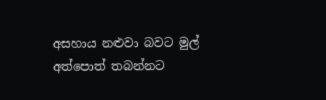අසහාය නළුවා බවට මුල් අත්පොත් තබන්නට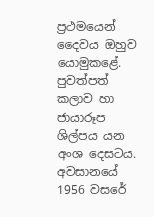ප්‍රථමයෙන් දෛවය ඔහුව යොමුකළේ. පුවත්පත් කලාව හා  ජායාරූප ශිල්පය යන අංශ දෙසටය.
අවසානයේ 1956 වසරේ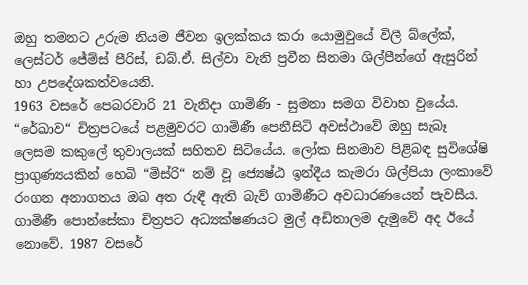ඔහු තමනට උරුම නියම ජීවන ඉලක්කය කරා යොමුවුයේ විලී බ්ලේක්, ලෙස්ටර් ජේම්ස් පීරිස්, ඩබ්.ඒ. සිල්වා වැනි ප්‍රවීන සිනමා ශිල්පීන්ගේ ඇසුරින් හා උපදේශකත්වයෙනි.
1963 වසරේ පෙබරවාරි 21 වැනිදා ගාමිණි - සුමනා සමග විවාහ වුයේය.
“රේඛාව“ චිත්‍රපටයේ පළමුවරට ගාමිණී පෙනීසිටි අවස්ථාවේ ඔහු සැබෑ ලෙසම කකුලේ තුවාලයක් සහිතව සිටියේය. ලෝක සිනමාව පිළිබඳ සුවිශේෂි ප්‍රාගුණ්‍යයකින් හෙබි “මිස්රි“ නම් වූ ජ්‍යෙෂ්ඨ ඉන්දීය කැමරා ශිල්පියා ලංකාවේ රංගන අනාගතය ඔබ අත රුඳී ඇති බැව් ගාමිණීට අවධාරණයෙන් පැවසීය.
ගාමිණී පොන්සේකා චිත්‍රපට අධ්‍යක්ෂණයට මුල් අඩිතාලම දැමුවේ අද ඊයේ නොවේ. 1987 වසරේ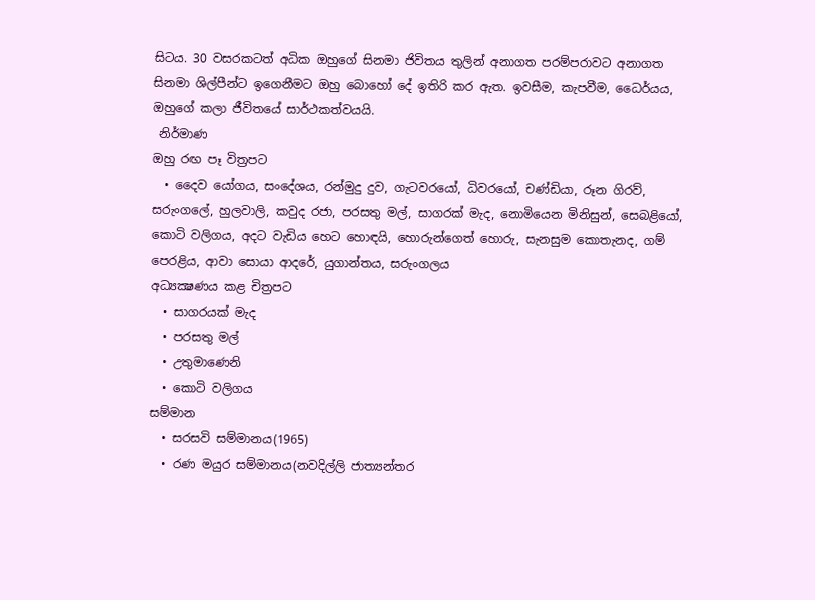සිටය. 30 වසරකටත් අධික ඔහුගේ සිනමා ජිවිතය තුලින් අනාගත පරම්පරාවට අනාගත සිනමා ශිල්පීන්ට ඉගෙනීමට ඔහු බොහෝ දේ ඉතිරි කර ඇත. ඉවසීම, කැපවීම, ධෛර්යය, ඔහුගේ කලා ජීවිතයේ සාර්ථකත්වයයි.
 නිර්මාණ
ඔහු රඟ පෑ විත්‍රපට
  • දෛව යෝගය, සංදේශය, රන්මුදු දුව, ගැටවරයෝ, ධිවරයෝ, චණ්ඩියා, රූන ගිරව්, සරුංගලේ, හුලවාලි, කවුද රජා, පරසතු මල්, සාගරක් මැද, නොමියෙන මිනිසුන්, සෙබළියෝ, කොටි වලිගය, අදට වැඩිය හෙට හොඳයි, හොරුන්ගෙත් හොරු, සැනසුම කොතැනද, ගම් පෙරළිය, ආවා සොයා ආදරේ, යුගාන්තය, සරුංගලය
අධ්‍යක්‍ෂණය කළ චිත්‍රපට
  • සාගරයක් මැද
  • පරසතු මල්
  • උතුමාණෙනි
  • කොටි වලිගය
සම්මාන
  • සරසවි සම්මානය(1965)
  • රණ මයුර සම්මානය(නවදිල්ලි ජාත්‍යන්තර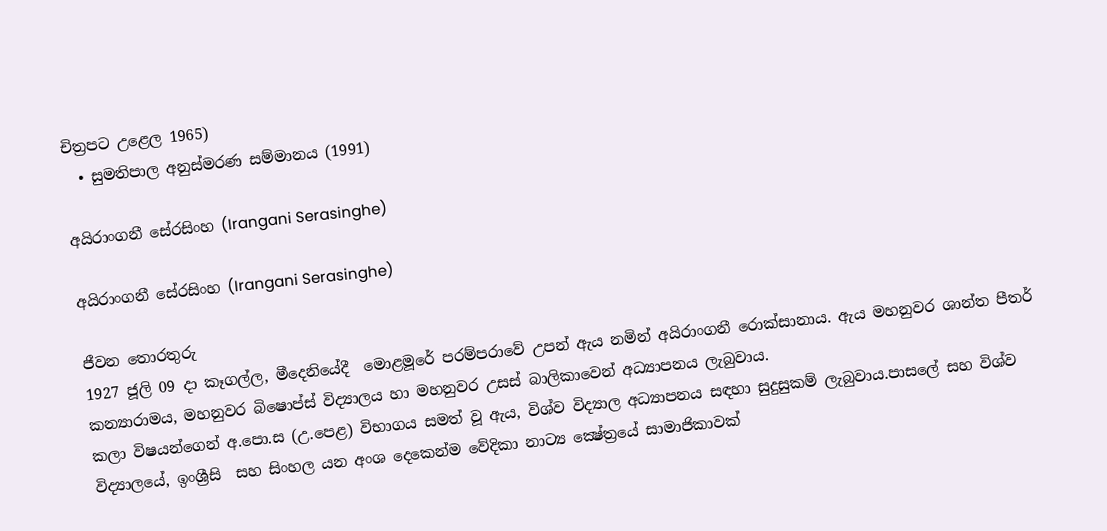චිත්‍රපට උළෙල 1965)
  • සුමතිපාල අනුස්මරණ සම්මානය (1991)

අයිරාංගනී සේරසිංහ (Irangani Serasinghe)

අයිරාංගනී සේරසිංහ (Irangani Serasinghe)

ජීවන තොරතුරු
1927 ජූලි 09 දා කෑගල්ල, මීදෙනියේදී  මොළමූරේ පරම්පරාවේ උපන් ඇය නමින් අයිරාංගනී රොක්සානාය. ඇය මහනුවර ශාන්ත පීතර් කන්‍යාරාමය, මහනුවර බිෂොප්ස් විද්‍යාලය හා මහනුවර උසස් බාලිකාවෙන් අධ්‍යාපනය ලැබුවාය.
කලා විෂයන්ගෙන් අ.පො.ස (උ.පෙළ) විභාගය සමත් වූ ඇය, විශ්ව විද්‍යාල අධ්‍යාපනය සඳහා සුදුසුකම් ලැබුවාය.පාසලේ සහ විශ්ව විද්‍යාලයේ, ඉංශ්‍රීසි  සහ සිංහල යන අංශ දෙකෙන්ම වේදිකා නාට්‍ය ක්‍ෂේත්‍රයේ සාමාජිකාවක්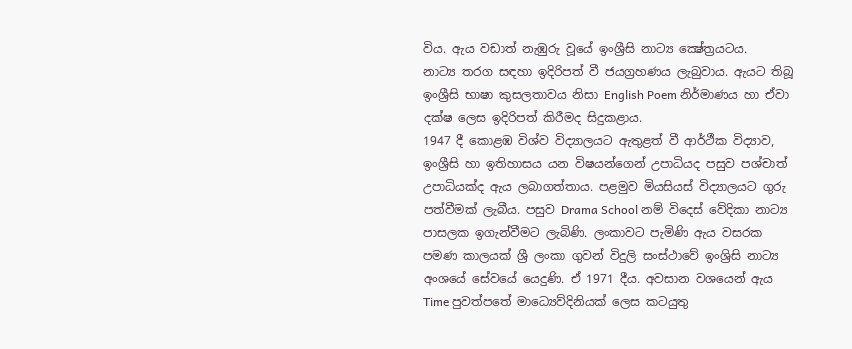විය. ඇය වඩාත් නැඹුරු වූයේ ඉංශ්‍රීසි නාට්‍ය ක්‍ෂේත්‍රයටය.
නාට්‍ය තරග සඳහා ඉදිරිපත් වී ජයග්‍රහණය ලැබුවාය. ඇයට තිබූ ඉංශ්‍රීසි භාෂා කුසලතාවය නිසා English Poem නිර්මාණය හා ඒවා දක්ෂ ලෙස ඉදිරිපත් කිරීමද සිදුකළාය.
1947 දී කොළඹ විශ්ව විද්‍යාලයට ඇතුළත් වී ආර්ථීක විද්‍යාව, ඉංශ්‍රීසි හා ඉතිහාසය යන විෂයන්ගෙන් උපාධියද පසුව පශ්චාත් උපාධියක්ද ඇය ලබාගත්තාය. පළමුව මියසියස් විද්‍යාලයට ගුරු පත්වීමක් ලැබීය. පසුව Drama School නම් විදෙස් වේදිකා නාට්‍ය පාසලක ඉගැන්වීමට ලැබිණි. ලංකාවට පැමිණි ඇය වසරක පමණ කාලයක් ශ්‍රී ලංකා ගුවන් විදුලි සංස්ථාවේ ඉංශ්‍රිසි නාට්‍ය අංශයේ සේවයේ යෙදුණි. ඒ 1971 දීය. අවසාන වශයෙන් ඇය Time පුවත්පතේ මාධ්‍යෙව්දිනියක් ලෙස කටයුතු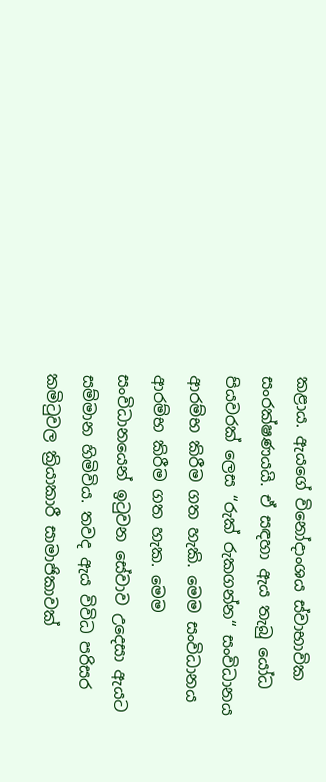කළාය. ඇයගේ විනෝදාංශය ස්වාභාවික සංරක්ෂණයයි. ඒ සඳහා ඇය තැබු යෝධ පියවරක් ලෙස “රුක් රුකගන්න“ සංවිධානය
ආරම්භ කිරීම ගත හැකි. මෙම සංවිධානය ආරම්භ කිරීම ගත හැක. මෙම සංවිධානයෙන් ඉටුවන සේවාව උදෙසා ඇයට සම්මාන හිමිවිය. තවද ඇය විවිධ පරිසර කමිටුවල ක්‍රියාකාරී සාමාජිකාවක්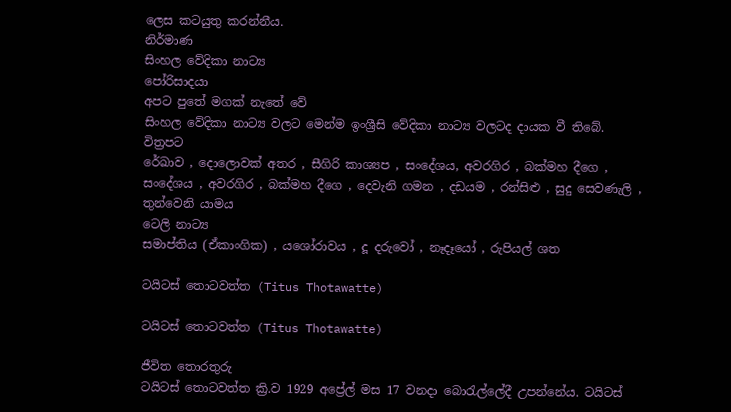ලෙස කටයුතු කරන්නීය.
නිර්මාණ
සිංහල වේදිකා නාට්‍ය
පෝරිසාදයා
අපට පුතේ මගක් නැතේ වේ
සිංහල වේදිකා නාට්‍ය වලට මෙන්ම ඉංශ්‍රීසි වේදිකා නාට්‍ය වලටද දායක වී තිබේ.
විත්‍රපට
රේඛාව , දොලොවක් අතර , සීගිරි කාශ්‍යප , සංදේශය, අවරගිර , බක්මහ දීගෙ , සංදේශය , අවරගිර , බක්මහ දීගෙ , දෙවැනි ගමන , දඩයම , රන්සිළු , සුදු සෙවණැලි , තුන්වෙනි යාමය
ටෙලි නාට්‍ය
සමාප්තිය (ඒකාංගික) , යශෝරාවය , දූ දරුවෝ , නෑදෑයෝ , රුපියල් ශත

ටයිටස් තොටවත්ත (Titus Thotawatte)

ටයිටස් තොටවත්ත (Titus Thotawatte)

ජීවිත තොරතුරු
ටයිටස් තොටවත්ත ක්‍රි.ව 1929 අප්‍රේල් මස 17 වනදා බොරැල්ලේදී උපන්නේය. ටයිටස්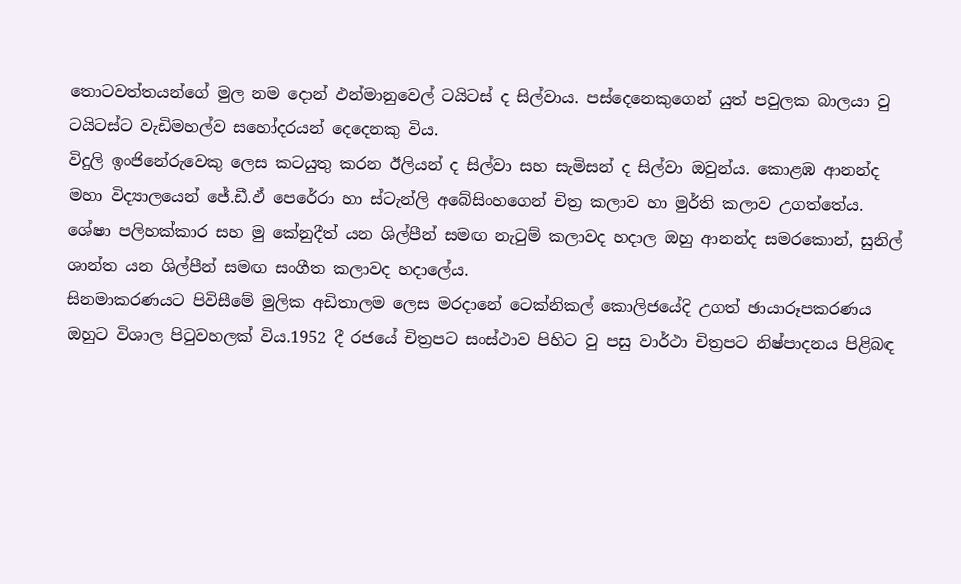තොටවත්තයන්ගේ මුල නම දොන් ඵන්මානුවෙල් ටයිටස් ද සිල්වා‍ය. පස්දෙනෙකුගෙන් යුත් පවුලක බාලයා වු ටයිටස්ට වැඩිමහල්ව සහෝදරයන් දෙදෙනකු විය.
විදුලි ඉංජිනේරුවෙකු ලෙස කටයුතු කරන ඊලියන් ද සිල්වා සහ සැමිසන් ද සිල්වා ඔවුන්ය. කොළඹ ආනන්ද මහා විද්‍යාලයෙන් ජේ.ඩී.ඵ් පෙරේරා හා ස්ටැන්ලි අබේසිංහගෙන් චිත්‍ර කලාව හා මුර්ති කලාව උගත්තේය. ශේෂා පලිහක්කාර සහ මු කේනුදීත් යන ශිල්පීන් සමඟ නැටුම් කලාවද හදාල ඔහු ආනන්ද සමරකොන්, සුනිල් ශාන්ත යන ශිල්පීන් සමඟ සංගීත කලාවද හදාලේය.
සිනමාකරණයට පිවිසීමේ මුලික අඩිතාලම ලෙස මරදානේ ටෙක්නිකල් කොලිජයේදි උගත් ඡායාරූපකරණය ඔහුට විශාල පිටුවහලක් විය.1952 දී රජයේ චිත්‍රපට සංස්ථාව පිහිට වු පසු වාර්ථා චිත්‍රපට නිෂ්පාදනය පිළිබඳ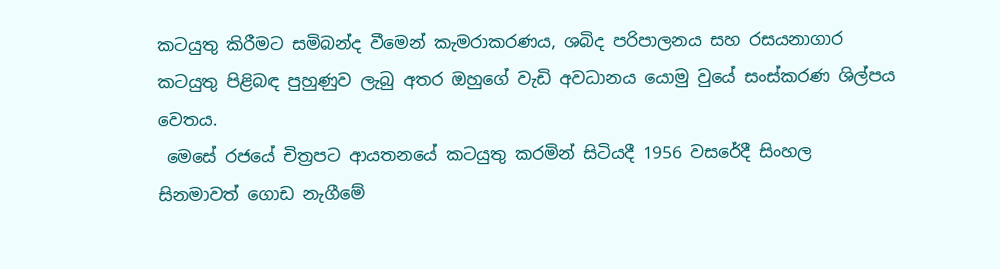කටයුතු කිරීමට සමිබන්ද වීමෙන් කැමරාකරණය, ශබිද පරිපාලනය සහ රසයනාගාර කටයුතු පිළිබඳ පුහුණුව ලැබු අතර ඔහුගේ වැඩි අවධානය යොමු වුයේ සංස්කරණ ශිල්පය වෙතය.
 මෙසේ රජයේ චිත්‍රපට ආයතනයේ කටයුතු කරමින් සිටියදී 1956 වසරේදී සිංහල සිනමාවත් ගොඩ නැගීමේ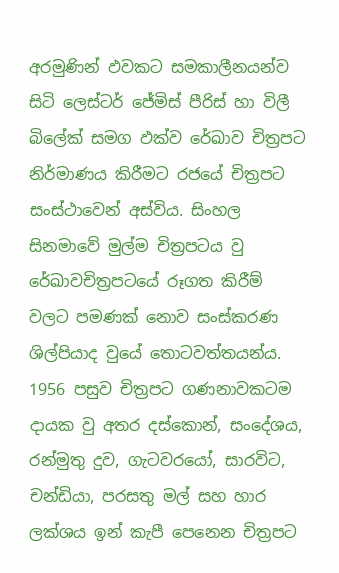අරමුණින් ඵවකට සමකාලීනයන්ව සිටි ලෙස්ටර් ජේමිස් පීරිස් හා විලී බිලේක් සමග ඵක්ව රේඛාව චිත්‍රපට නිර්මාණය කිරීමට රජයේ චිත්‍රපට සංස්ථාවෙන් අස්විය. සිංහල සිනමාවේ මුල්ම චිත්‍රපටය වු රේඛාවචිත්‍රපටයේ රූගත කිරීම් වලට පමණක් නොව සංස්කරණ ශිල්පියාද වුයේ තොටවත්තයන්ය. 1956 පසුව චිත්‍රපට ගණනාවකටම දායක වු අතර දස්කොන්, සංදේශය, රන්මුතු දුව, ගැටවරයෝ, සාරවිට, චන්ඩියා, පරසතු මල් සහ හාර ලක්ශය ඉන් කැපී පෙනෙන චිත්‍රපට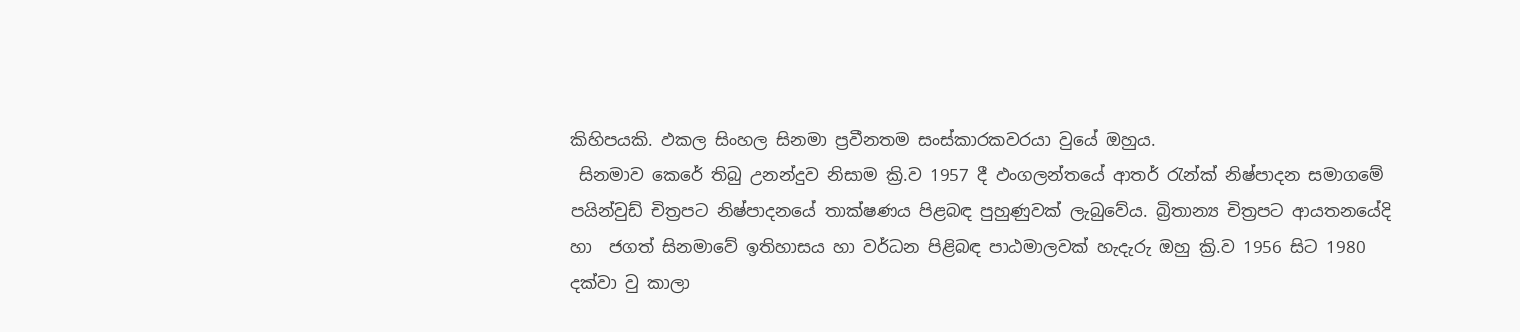කිහිපයකි. ඵකල සිංහල සිනමා ප්‍රවීනතම සංස්කාරකවරයා වුයේ ඔහුය.
 සිනමාව කෙරේ තිබු උනන්දුව නිසාම ක්‍රි.ව 1957 දී ඵංගලන්තයේ ආතර් රැන්ක් නිෂ්පාදන සමාගමේ පයින්වුඩ් චිත්‍රපට නිෂ්පාදනයේ තාක්ෂණය පිළබඳ පුහුණුවක් ලැබුවේය. බ්‍රිතාන්‍ය චිත්‍රපට ආයතනයේදි හා  ජගත් සිනමාවේ ඉතිහාසය හා වර්ධන පිළිබඳ පාඨමාලවක් හැදැරු ඔහු ක්‍රි.ව 1956 සිට 1980 දක්වා වු කාලා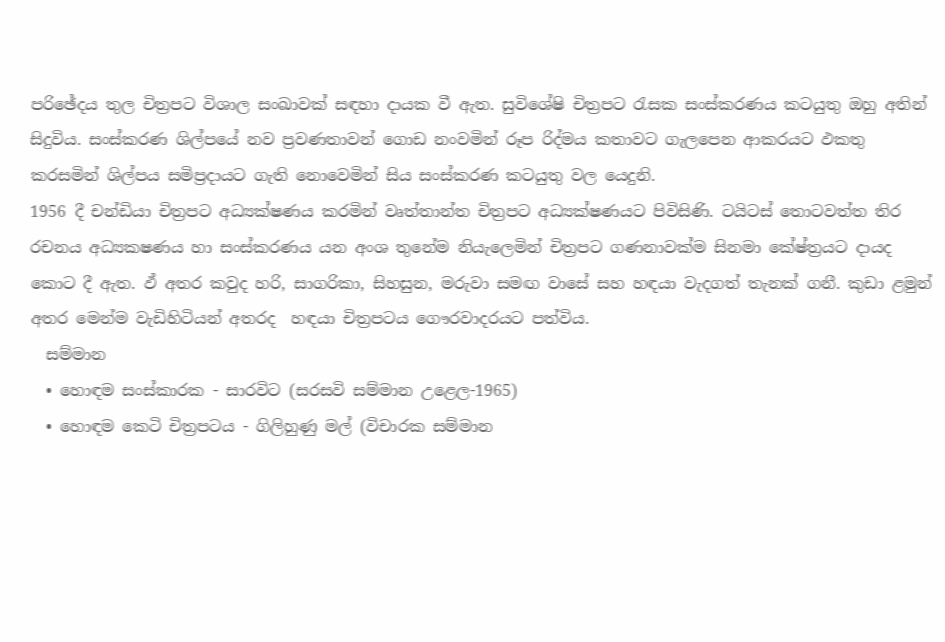පරිඡේදය තුල චිත්‍රපට විශාල සංඛාවක් සඳහා දායක වී ඇත. සුවිශේෂි චිත්‍රපට රැසක සංස්කරණය කටයුතු ඔහු අතින් සිදුවිය. සංස්කරණ ශිල්පයේ නව ප්‍රවණතාවන් ගොඩ නංවමින් රූප රිද්මය කතාවට ගැලපෙන ආකරයට ඵකතු කරසමින් ශිල්පය සමිප්‍රදායට ගැති නො‍වෙමින් සිය සංස්කරණ කටයුතු වල යෙදුනි.
1956 දී චන්ඩියා චිත්‍රපට අධ්‍යක්ෂණය කරමින් වෘත්තාන්ත චිත්‍රපට අධ්‍යක්ෂණයට පිවිසිණි. ටයිටස් තොටවත්ත තිර රචනය අධ්‍යකෂණය හා සංස්කරණය යන අංශ තුනේම නියැලෙමින් චිත්‍රපට ගණනාවක්ම සිනමා කේෂ්ත්‍රයට දායද කොට දී ඇත. ඵ් අතර කවුද හරි, සාගරිකා, සිහසුන, මරුවා සමඟ වාසේ සහ හඳයා වැදගත් තැනක් ගනී. කුඩා ළමුන් අතර මෙන්ම වැඩිහිටියන් අතරද  හඳයා චිත්‍රපටය ගෞරවාදරයට පත්විය.
  සම්මාන
  • හොඳම සංස්කාරක - සාරවිට (සරසවි සම්මාන උළෙල-1965)
  • හොඳම කෙටි චිත්‍රපටය - ගිලිහුණු මල් (විචාරක සම්මාන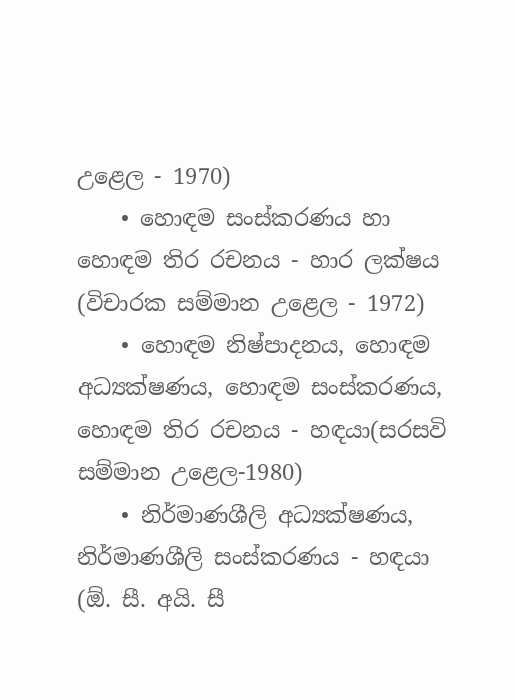උළෙල - 1970)
    • හොඳම සංස්කරණය හා හොඳම තිර රචනය - හාර ලක්ෂය (විචාරක සම්මාන උළෙල - 1972)
    • හොඳම නිෂ්පාදනය, හොඳම අධ්‍යක්ෂණය, හොඳම සංස්කරණය, හොඳම තිර රචනය - හඳයා(සරසවි සම්මාන උළෙල-1980)
    • නිර්මාණශීලි අධ්‍යක්ෂණය, නිර්මාණශීලි සංස්කරණය - හඳයා (ඕ. සී. අයි. සී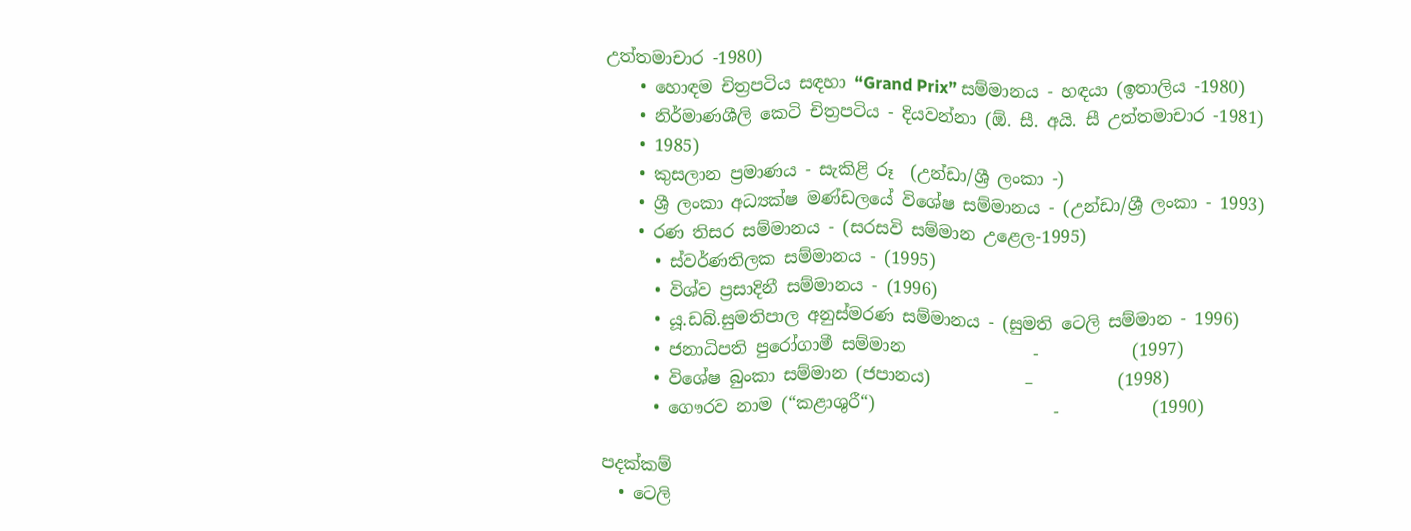උත්තමාචාර -1980)
    • හොඳම චිත්‍රපටිය සඳහා “Grand Prix” සම්මානය - හඳයා (ඉතාලිය -1980)
    • නිර්මාණශීලි කෙටි චිත්‍රපටිය - දියවන්නා (ඕ. සී. අයි. සී උත්තමාචාර -1981)
    • 1985)
    • කුසලාන ප්‍රමාණය - සැකිළි රූ  (උන්ඩා/ශ්‍රී ලංකා -)
    • ශ්‍රී ලංකා අධ්‍යක්ෂ මණ්ඩලයේ විශේෂ සම්මානය - (උන්ඩා/ශ්‍රී ලංකා - 1993)
    • රණ තිසර සම්මානය - (සරසවි සම්මාන උළෙල-1995)
      • ස්වර්ණතිලක සම්මානය - (1995)
      • විශ්ව ප්‍රසාදිනී සම්මානය - (1996)
      • යූ.ඩබ්.සුමතිපාල අනුස්මරණ සම්මානය - (සුමති ටෙලි සම්මාන - 1996)
      • ජනාධිපති පුරෝගාමී සම්මාන               -           (1997)
      • විශේෂ බුංකා සම්මාන (ජපානය)           –          (1998)
      • ගෞරව නාම (“කළාශුරී“)                     -           (1990)

පදක්කම්
  • ටෙලි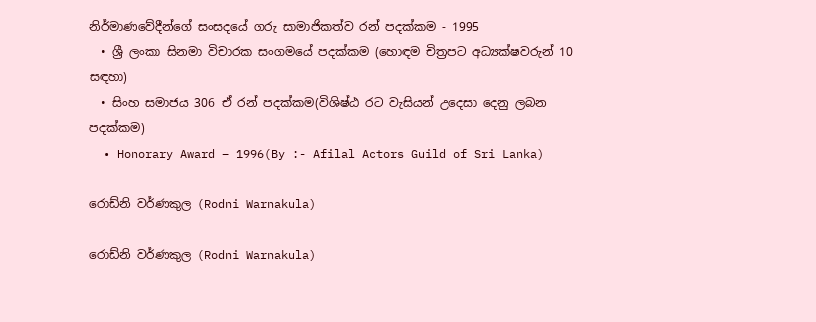නිර්මාණවේදීන්ගේ සංසදයේ ගරු සාමාජිකත්ව රන් පදක්කම - 1995
  • ශ්‍රී ලංකා සිනමා විචාරක සංගමයේ පදක්කම (හොඳම චිත්‍රපට අධ්‍යක්ෂවරුන් 10 සඳහා)
  • සිංහ සමාජය 306 ඒ රන් පදක්කම(විශිෂ්ඨ රට වැසියන් උදෙසා දෙනු ලබන පදක්කම)
  • Honorary Award – 1996(By :- Afilal Actors Guild of Sri Lanka)

රොඩ්නි වර්ණකුල (Rodni Warnakula)

රොඩ්නි වර්ණකුල (Rodni Warnakula)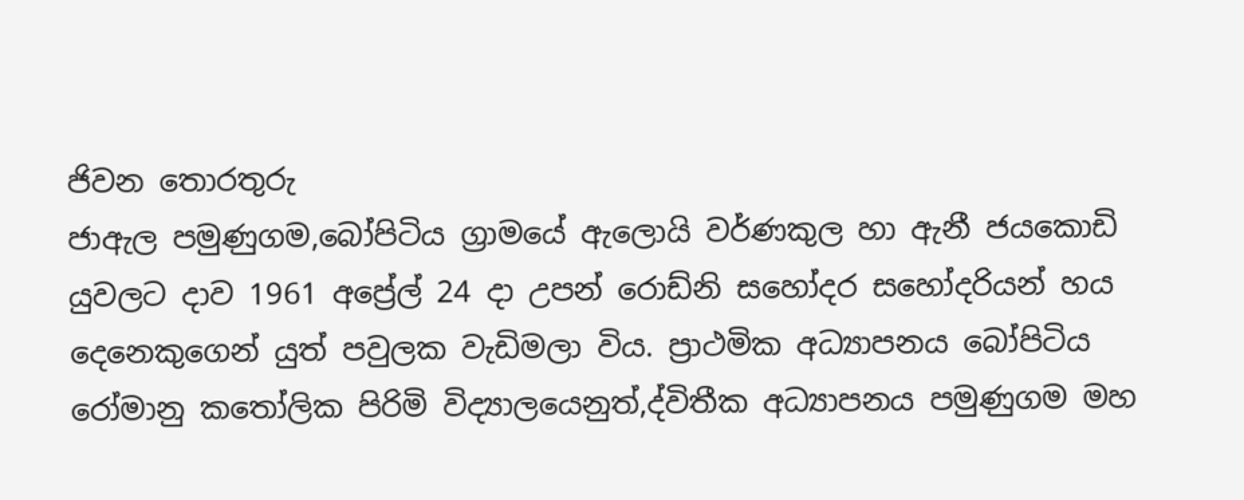ජිවන තොරතුරු
ජාඇල පමුණුගම,බෝපිටිය ග්‍රාමයේ ඇලොයි වර්ණකුල හා ඇනී ජයකොඩි යුවලට දාව 1961 අප්‍රේල් 24 දා උපන් රොඩ්නි සහෝදර සහෝදරියන් හය දෙනෙකුගෙන් යුත් පවුලක වැඩිමලා විය. ප්‍රාථමික අධ්‍යාපනය බෝපිටිය රෝමානු කතෝලික පිරිමි විද්‍යාලයෙනුත්,ද්විතීක අධ්‍යාපනය පමුණුගම මහ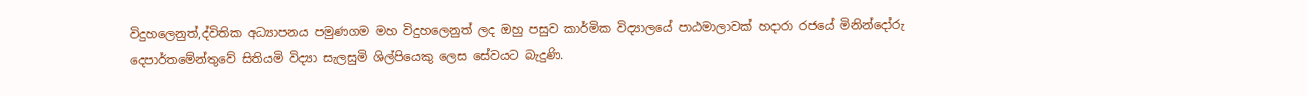විදුහ‍ලෙනුත්,ද්විතික අධ්‍යාපනය පමුණගම මහ විදුහලෙනුත් ලද ඔහු පසුව කාර්මික විද්‍යාලයේ පාඨමාලාවක් හදාරා රජයේ මිනින්දෝරු දෙපාර්තමේන්තුවේ සිතියමි විද්‍යා සැලසුමි ශිල්පියෙකු ලෙස සේවයට බැදුණි.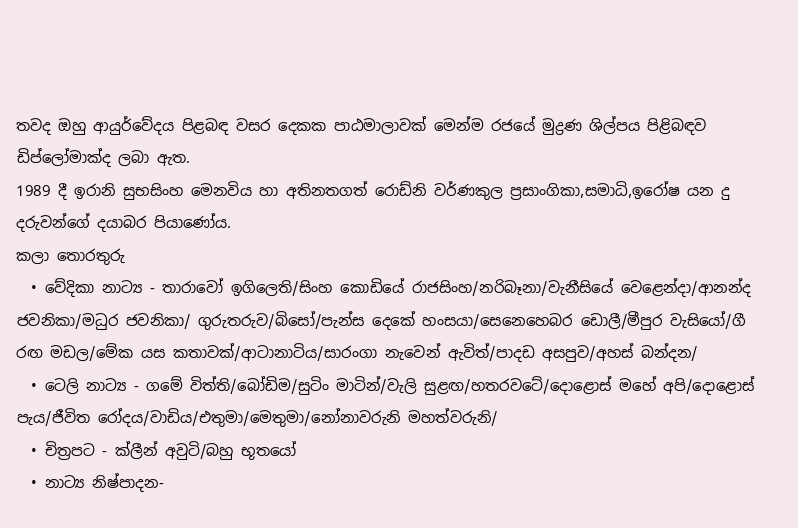තවද ඔහු ආයුර්වේදය පිළබඳ වසර දෙකක පාඨමාලාවක් මෙන්ම රජයේ මුද්‍රණ ශිල්පය පිළිබඳව ඩිප්ලෝමාක්ද ලබා ඇත.
1989 දී ඉරානි සුභසිංහ මෙනවිය හා අතිනතගත් රොඩ්නි වර්ණකුල ප්‍රසාංගිකා,සමාධි,ඉරෝෂ යන දු දරුවන්ගේ දයාබර පියාණෝය.
කලා තොරතුරු
  • වේදිකා නාට්‍ය - තාරාවෝ ඉගිලෙති/සිංහ කොඩියේ රාජසිංහ/නරිබෑනා/වැනීසියේ වෙළෙන්දා/ආනන්ද ජවනිකා/මධුර ජවනිකා/ ගුරුතරුව/බිසෝ/පැන්ස දෙකේ හංසයා/සෙනෙහෙබර ඩොලී/මීපුර වැසියෝ/ගී රඟ මඩල/මේක යස කතාවක්/ආටානාටිය/සාරංගා නැවෙන් ඇවිත්/පාදඩ අසපුව/අහස් බන්දන/
  • ටෙලි නාට්‍ය - ගමේ විත්ති/බෝඩිම/සුටිං මාටින්/වැලි සුළඟ/හතරවටේ/දොළොස් මහේ අපි/දොළොස් පැය/ජීවිත රෝදය/වාඩිය/එතුමා/මෙතුමා/නෝනාවරුනි මහත්වරුනි/
  • චිත්‍රපට - ක්ලීන් අවුටි/බහු භූතයෝ
  • නාට්‍ය නිෂ්පාදන-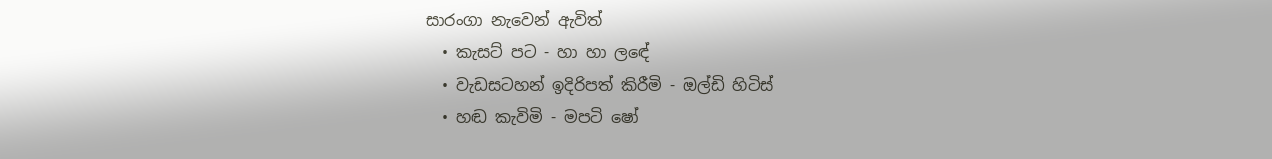සාරංගා නැවෙන් ඇවිත්
  • කැසට් පට - හා හා ලඳේ
  • වැඩසටහන් ඉදිරිපත් කිරීමි - ඔල්ඩි හිටිස්
  • හඬ කැවිමි - මපටි ෂෝ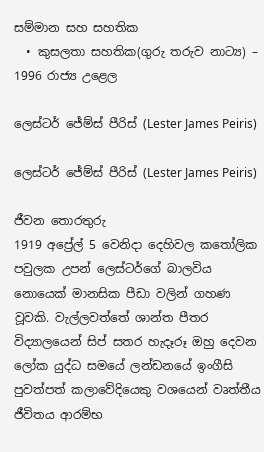සම්මාන සහ සහතික
  • කුසලතා සහතික(ගුරු තරුව නාට්‍ය) – 1996 රාජ්‍ය උළෙල

ලෙස්ටර් ජේම්ස් පීරිස් (Lester James Peiris)

ලෙස්ටර් ජේම්ස් පීරිස් (Lester James Peiris)

ජීවන තොරතුරු
1919 අප්‍රේල් 5 වෙනිදා දෙහිවල කතෝලික පවුලක උපන් ලෙස්ටර්ගේ බාලවිය නොයෙක් මානසික පීඩා වලින් ගහණ වූවකි. වැල්ලවත්තේ ශාන්ත පීතර විද්‍යාලයෙන් සිප් සතර හැදෑරූ ඔහු දෙවන ලෝක යුද්ධ සමයේ ලන්ඩනයේ ඉංගීසි පුවත්පත් කලාවේදියෙකු වශයෙන් වෘත්තීය ජීවිතය ආරම්භ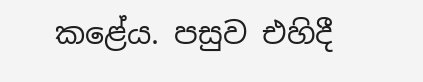කළේය. පසුව එහිදී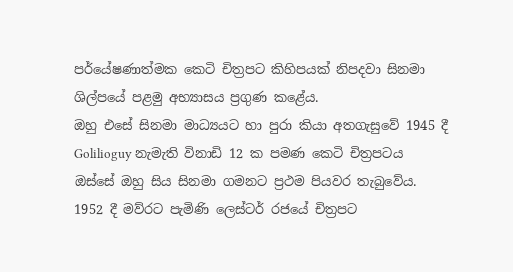පර්යේෂණාත්මක කෙටි චිත්‍රපට කිහිපයක් නිපදවා සිනමා ශිල්පයේ පළමු අභ්‍යාසය ප්‍රගුණ කළේය.
ඔහු එසේ සිනමා මාධ්‍යයට හා පුරා කියා අතගැසුවේ 1945 දී Golilioguy නැමැති විනාඩි 12 ක පමණ කෙටි චිත්‍රපටය ඔස්සේ ඔහු සිය සිනමා ගමනට ප්‍රථම පියවර තැබුවේය.
1952 දී මව්රට පැමිණි ලෙස්ටර් රජයේ චිත්‍රපට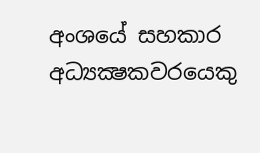අංශයේ සහකාර අධ්‍යක්‍ෂකවරයෙකු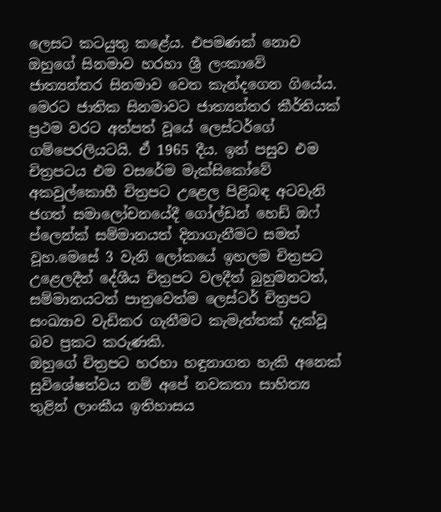ලෙසට කටයුතු කළේය. එපමණක් නොව ඔහුගේ සිනමාව හරහා ශ්‍රී ලංකාවේ ජාත්‍යන්තර සිනමාව වෙත කැන්දගෙන ගියේය.
මෙරට ජාතික සිනමාවට ජාත්‍යන්තර කීර්තියක් ප්‍රථම වරට අත්පත් වූයේ ලෙස්ටර්ගේ ගම්පෙරලියටයි. ඒ 1965 දීය. ඉන් පසුව එම චිත්‍රපටය එම වසරේම මැක්සිකෝවේ අකවුල්කොහී චිත්‍රපට උළෙල පිළිබඳ අටවැනි ජගත් සමාලෝචනයේදී ගෝල්ඩන් හෙඩ් ඔෆ් ප්ලෙන්ක් සම්මානයත් දිනාගැනීමට සමත් වූහ.මෙසේ 3 වැනි ලෝකයේ ඉහලම චිත්‍රපට උළෙලදීත් දේශීය චිත්‍රපට වලදීත් බුහුමනටත්, සම්මානයටත් පාත්‍රවෙත්ම ලෙස්ටර් චිත්‍රපට සංඛ්‍යාව වැඩිකර ගැනීමට කැමැත්තක් දැක්වූ බව ප්‍රකට කරුණකි.
ඔහුගේ චිත්‍රපට හරහා හඳුනාගත හැකි අනෙක් සුවිශේෂත්වය නම් අපේ නවකතා සාහිත්‍ය තුළින් ලාංකීය ඉතිහාසය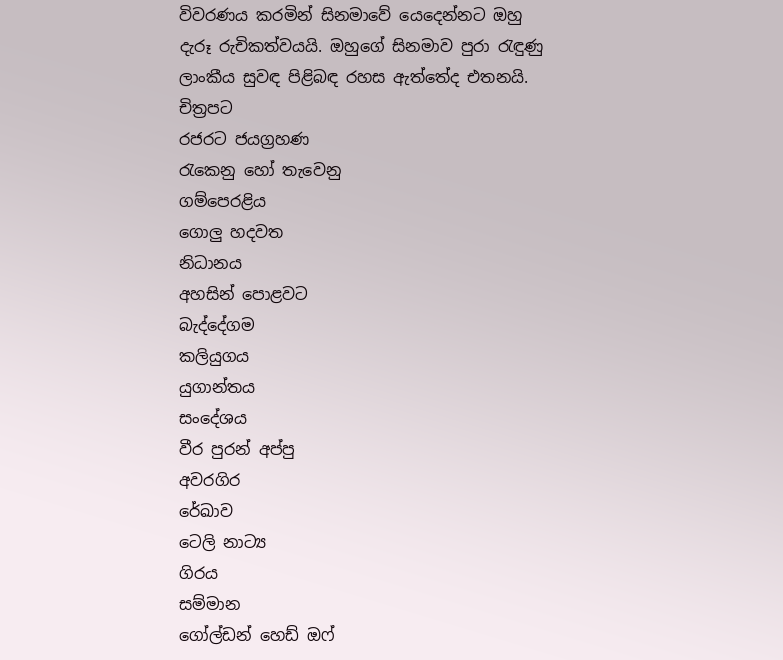විවරණය කරමින් සිනමාවේ යෙදෙන්නට ඔහු දැරූ රුචිකත්වයයි. ඔහුගේ සිනමාව පුරා රැඳුණු ලාංකීය සුවඳ පිළිබඳ රහස ඇත්තේද එතනයි.
චිත්‍රපට
රජරට ජයග්‍රහණ
රැකෙනු හෝ තැවෙනු
ගම්පෙරළිය
ගොලු හදවත
නිධානය
අහසින් පොළවට
බැද්දේගම
කලියුගය
යුගාන්තය
සංදේශය
වීර පුරන් අප්පු
අවරගිර
රේඛාව
ටෙලි නාට්‍ය
ගිරය
සම්මාන
ගෝල්ඩන් හෙඩ් ඔෆ්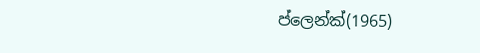ප්ලෙන්ක්(1965)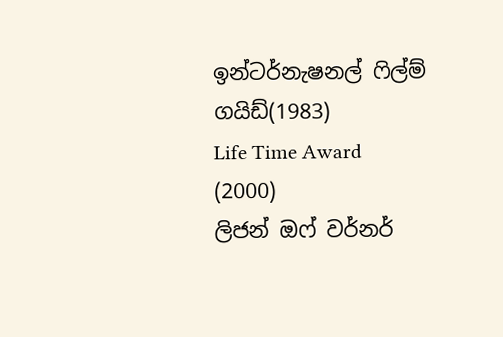ඉන්ටර්නැෂනල් ෆිල්ම් ගයිඩ්(1983)
Life Time Award (2000)
ලිජන් ඔෆ් වර්නර්